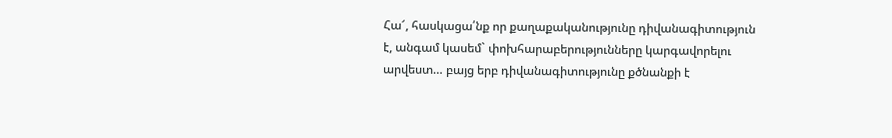Հա՜, հասկացա՛նք որ քաղաքականությունը դիվանագիտություն է, անգամ կասեմ` փոխհարաբերությունները կարգավորելու արվեստ… բայց երբ դիվանագիտությունը քծնանքի է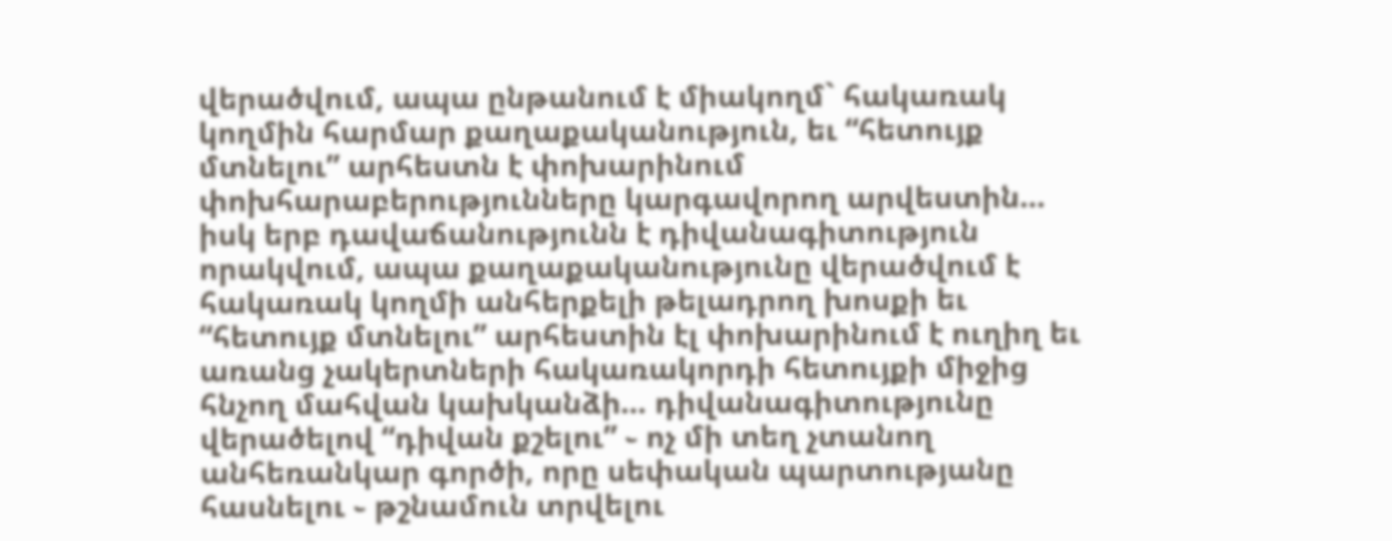վերածվում, ապա ընթանում է միակողմ` հակառակ կողմին հարմար քաղաքականություն, եւ “հետույք մտնելու” արհեստն է փոխարինում փոխհարաբերությունները կարգավորող արվեստին… իսկ երբ դավաճանությունն է դիվանագիտություն որակվում, ապա քաղաքականությունը վերածվում է հակառակ կողմի անհերքելի թելադրող խոսքի եւ “հետույք մտնելու” արհեստին էլ փոխարինում է ուղիղ եւ առանց չակերտների հակառակորդի հետույքի միջից հնչող մահվան կախկանձի… դիվանագիտությունը վերածելով “դիվան քշելու” ֊ ոչ մի տեղ չտանող անհեռանկար գործի, որը սեփական պարտությանը հասնելու ֊ թշնամուն տրվելու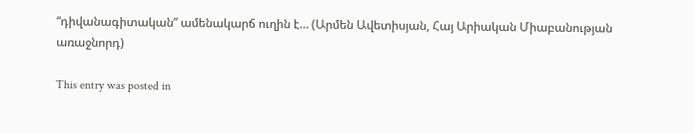“դիվանագիտական” ամենակարճ ուղին է… (Արմեն Ավետիսյան, Հայ Արիական Միաբանության առաջնորդ)

This entry was posted in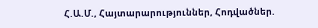Հ.Ա.Մ., Հայտարարություններ, Հոդվածներ.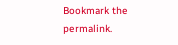Bookmark the permalink.